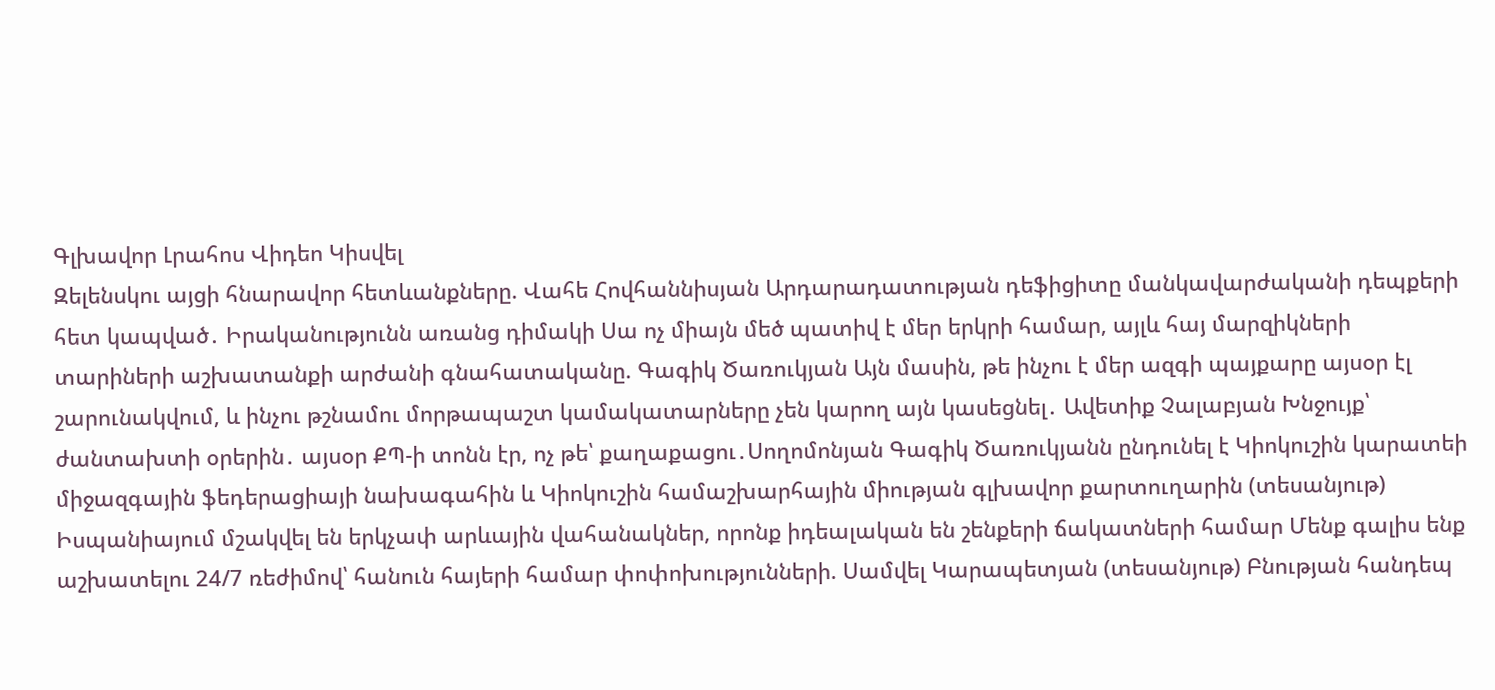Գլխավոր Լրահոս Վիդեո Կիսվել
Զելենսկու այցի հնարավոր հետևանքները. Վահե Հովհաննիսյան Արդարադատության դեֆիցիտը մանկավարժականի դեպքերի հետ կապված․ Իրականությունն առանց դիմակի Սա ոչ միայն մեծ պատիվ է մեր երկրի համար, այլև հայ մարզիկների տարիների աշխատանքի արժանի գնահատականը. Գագիկ Ծառուկյան Այն մասին, թե ինչու է մեր ազգի պայքարը այսօր էլ շարունակվում, և ինչու թշնամու մորթապաշտ կամակատարները չեն կարող այն կասեցնել․ Ավետիք Չալաբյան Խնջույք՝ ժանտախտի օրերին․ այսօր ՔՊ-ի տոնն էր, ոչ թե՝ քաղաքացու․Սողոմոնյան Գագիկ Ծառուկյանն ընդունել է Կիոկուշին կարատեի միջազգային ֆեդերացիայի նախագահին և Կիոկուշին համաշխարհային միության գլխավոր քարտուղարին (տեսանյութ) Իսպանիայում մշակվել են երկչափ արևային վահանակներ, որոնք իդեալական են շենքերի ճակատների համար Մենք գալիս ենք աշխատելու 24/7 ռեժիմով՝ հանուն հայերի համար փոփոխությունների. Սամվել Կարապետյան (տեսանյութ) Բնության հանդեպ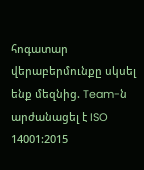հոգատար վերաբերմունքը սկսել ենք մեզնից. Team-ն արժանացել է ISO 14001:2015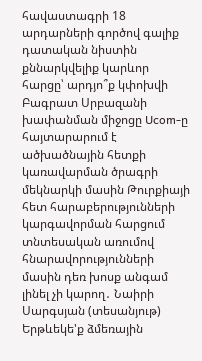հավաստագրի 18 արդարների գործով գալիք դատական նիստին քննարկվելիք կարևոր հարցը՝ արդյո՞ք կփոխվի Բագրատ Սրբազանի խափանման միջոցը Ucom-ը հայտարարում է ածխածնային հետքի կառավարման ծրագրի մեկնարկի մասին Թուրքիայի հետ հարաբերությունների կարգավորման հարցում տնտեսական առումով հնարավորությունների մասին դեռ խոսք անգամ լինել չի կարող․ Նաիրի Սարգսյան (տեսանյութ)
Երթևեկե'ք ձմեռային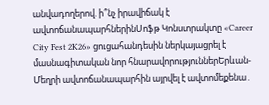անվադողերով. ի՞նչ իրավիճակ է ավտոճանապարհներինՍոֆթ Կոնստրակտը «Career City Fest 2K26» ցուցահանդեսին ներկայացրել է մասնագիտական նոր հնարավորություններԵրևան-Մեղրի ավտոճանապարհին այրվել է ավտոմեքենա․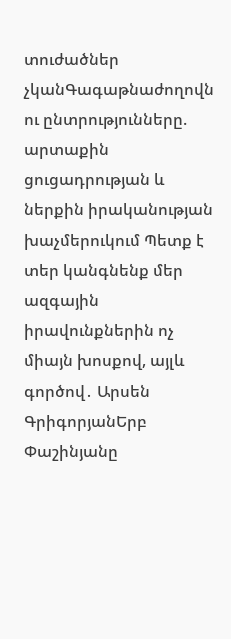տուժածներ չկանԳագաթնաժողովն ու ընտրությունները. արտաքին ցուցադրության և ներքին իրականության խաչմերուկում Պետք է տեր կանգնենք մեր ազգային իրավունքներին ոչ միայն խոսքով, այլև գործով․ Արսեն ԳրիգորյանԵրբ Փաշինյանը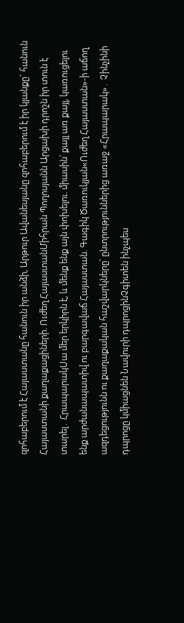զոհաբերում է Հայաստանը հանուն իր անձի, Արթուր Ավանեսյանը զոհաբերում է իր կյանքը` հանուն Հայաստանի քաղաքացիների. Ուժեղ ՀայաստանՄիհրան Պողոսյանն Արցախի դրոշն իր տուն է տարել․ ՀրապարակՍա մեր երկիրն է, և մենք ենք այն փոխելու. միասին՝ քայլ առ քայլ, կառուցելու ենք արժանապատիվ ու բարգավաճ Հայաստան. Գագիկ Ծառուկյան«Ուժեղ Հայաստան»-ի աճող ազդեցությունն ու քաղաքական հաշվարկները՝ ընտրություններից առաջ «Հրապարակ»․ Չինչինի դպրոցը կմիացնեն Նավուրի դպրոցինՉգիտեն ինչպես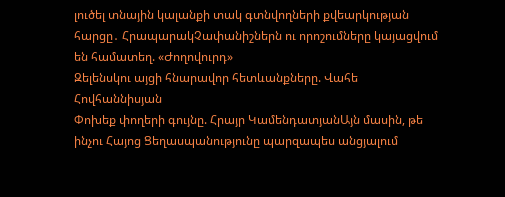լուծել տնային կալանքի տակ գտնվողների քվեարկության հարցը․ ՀրապարակՉափանիշներն ու որոշումները կայացվում են համատեղ. «Ժողովուրդ»
Զելենսկու այցի հնարավոր հետևանքները. Վահե Հովհաննիսյան
Փոխեք փողերի գույնը. Հրայր ԿամենդատյանԱյն մասին, թե ինչու Հայոց Ցեղասպանությունը պարզապես անցյալում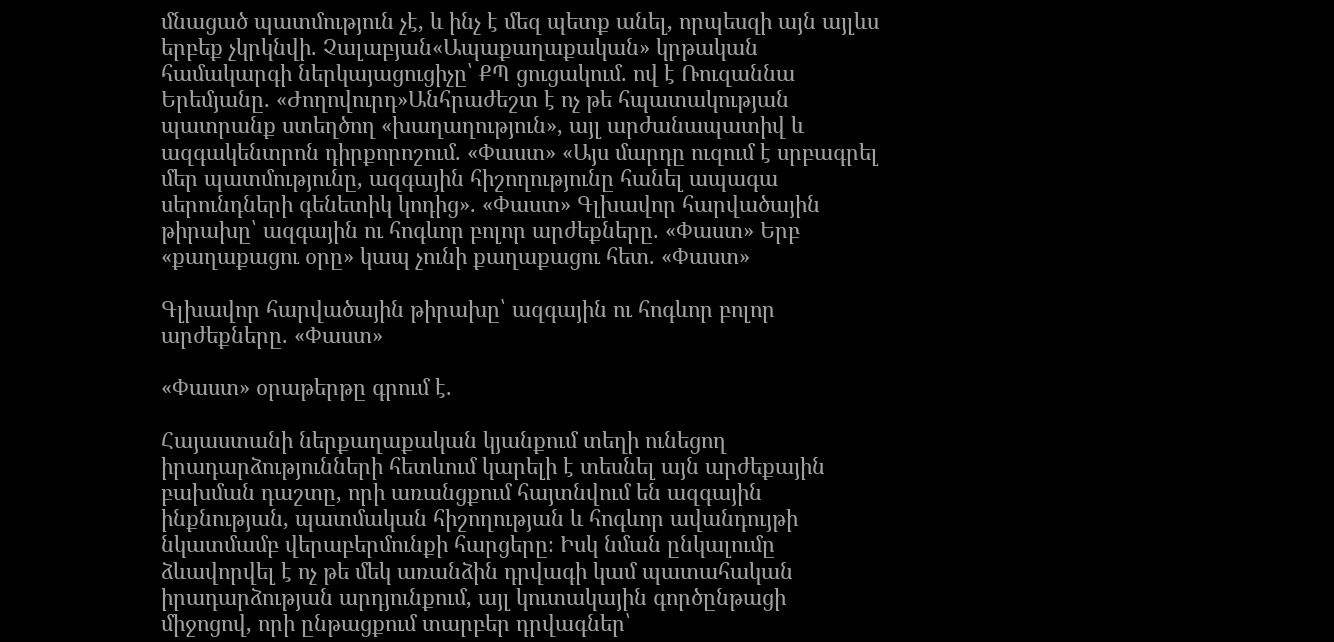մնացած պատմություն չէ, և ինչ է մեզ պետք անել, որպեսզի այն այլևս երբեք չկրկնվի. Չալաբյան«Ապաքաղաքական» կրթական համակարգի ներկայացուցիչը՝ ՔՊ ցուցակում. ով է Ռուզաննա Երեմյանը. «Ժողովուրդ»Անհրաժեշտ է ոչ թե հպատակության պատրանք ստեղծող «խաղաղություն», այլ արժանապատիվ և ազգակենտրոն դիրքորոշում. «Փաստ» «Այս մարդը ուզում է սրբագրել մեր պատմությունը, ազգային հիշողությունը հանել ապագա սերունդների գենետիկ կոդից». «Փաստ» Գլխավոր հարվածային թիրախը՝ ազգային ու հոգևոր բոլոր արժեքները. «Փաստ» Երբ «քաղաքացու օրը» կապ չունի քաղաքացու հետ. «Փաստ»

Գլխավոր հարվածային թիրախը՝ ազգային ու հոգևոր բոլոր արժեքները. «Փաստ»

«Փաստ» օրաթերթը գրում է.

Հայաստանի ներքաղաքական կյանքում տեղի ունեցող իրադարձությունների հետևում կարելի է տեսնել այն արժեքային բախման դաշտը, որի առանցքում հայտնվում են ազգային ինքնության, պատմական հիշողության և հոգևոր ավանդույթի նկատմամբ վերաբերմունքի հարցերը։ Իսկ նման ընկալումը ձևավորվել է ոչ թե մեկ առանձին դրվագի կամ պատահական իրադարձության արդյունքում, այլ կուտակային գործընթացի միջոցով, որի ընթացքում տարբեր դրվագներ՝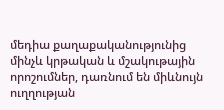մեդիա քաղաքականությունից մինչև կրթական և մշակութային որոշումներ, դառնում են միևնույն ուղղության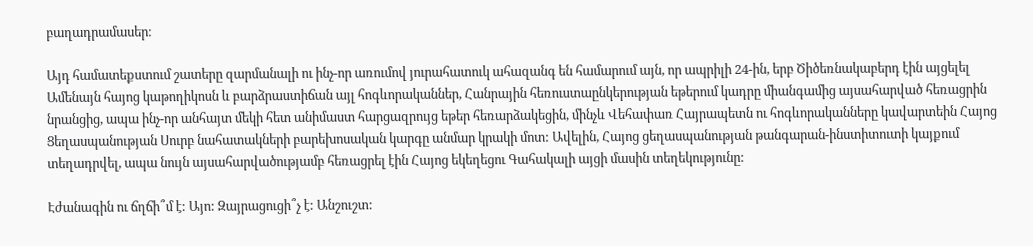բաղադրամասեր։

Այդ համատեքստում շատերը զարմանալի ու ինչ-որ առումով յուրահատուկ ահազանգ են համարում այն, որ ապրիլի 24-ին, երբ Ծիծեռնակաբերդ էին այցելել Ամենայն հայոց կաթողիկոսն և բարձրաստիճան այլ հոգևորականներ, Հանրային հեռուստաընկերության եթերում կադրը միանգամից այսահարված հեռացրին նրանցից, ապա ինչ-որ անհայտ մեկի հետ անիմաստ հարցազրույց եթեր հեռարձակեցին, մինչև Վեհափառ Հայրապետն ու հոգևորականները կավարտեին Հայոց Ցեղասպանության Սուրբ նահատակների բարեխոսական կարգը անմար կրակի մոտ: Ավելին, Հայոց ցեղասպանության թանգարան-ինստիտուտի կայքում տեղադրվել, ապա նույն այսահարվածությամբ հեռացրել էին Հայոց եկեղեցու Գահակալի այցի մասին տեղեկությունը:

Էժանագին ու ճղճի՞մ է: Այո: Զայրացուցի՞չ է: Անշուշտ: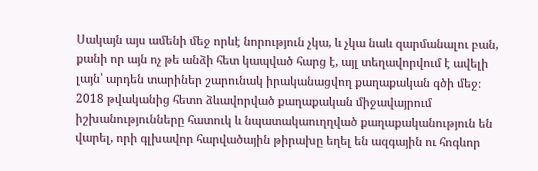Սակայն այս ամենի մեջ որևէ նորություն չկա, և չկա նաև զարմանալու բան, քանի որ այն ոչ թե անձի հետ կապված հարց է, այլ տեղավորվում է ավելի լայն՝ արդեն տարիներ շարունակ իրականացվող քաղաքական գծի մեջ։ 2018 թվականից հետո ձևավորված քաղաքական միջավայրում իշխանությունները հատուկ և նպատակաուղղված քաղաքականություն են վարել, որի գլխավոր հարվածային թիրախը եղել են ազգային ու հոգևոր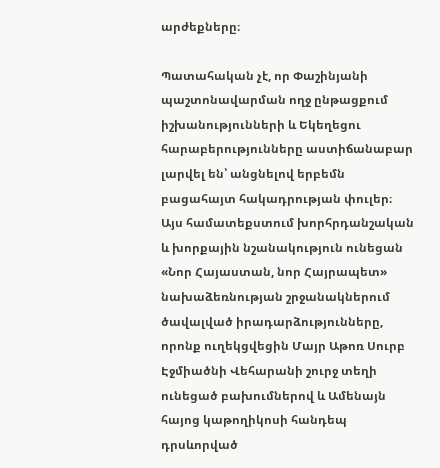արժեքները։

Պատահական չէ, որ Փաշինյանի պաշտոնավարման ողջ ընթացքում իշխանությունների և Եկեղեցու հարաբերությունները աստիճանաբար լարվել են՝ անցնելով երբեմն բացահայտ հակադրության փուլեր։ Այս համատեքստում խորհրդանշական և խորքային նշանակություն ունեցան «Նոր Հայաստան, նոր Հայրապետ» նախաձեռնության շրջանակներում ծավալված իրադարձությունները, որոնք ուղեկցվեցին Մայր Աթոռ Սուրբ Էջմիածնի Վեհարանի շուրջ տեղի ունեցած բախումներով և Ամենայն հայոց կաթողիկոսի հանդեպ դրսևորված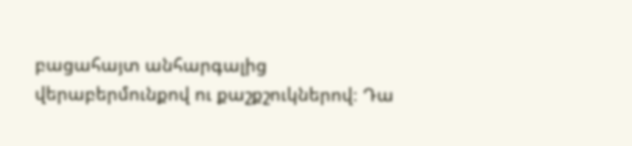բացահայտ անհարգալից վերաբերմունքով ու քաշքշուկներով։ Դա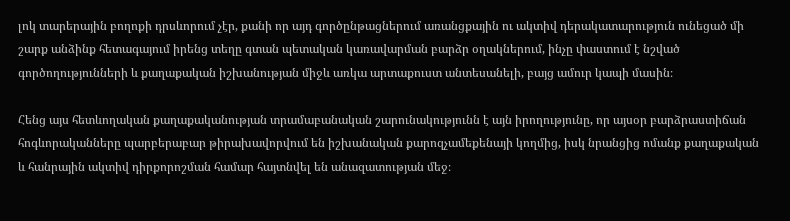լոկ տարերային բողոքի դրսևորում չէր, քանի որ այդ գործընթացներում առանցքային ու ակտիվ դերակատարություն ունեցած մի շարք անձինք հետագայում իրենց տեղը գտան պետական կառավարման բարձր օղակներում, ինչը փաստում է նշված գործողությունների և քաղաքական իշխանության միջև առկա արտաքուստ անտեսանելի, բայց ամուր կապի մասին։

Հենց այս հետևողական քաղաքականության տրամաբանական շարունակությունն է այն իրողությունը, որ այսօր բարձրաստիճան հոգևորականները պարբերաբար թիրախավորվում են իշխանական քարոզչամեքենայի կողմից, իսկ նրանցից ոմանք քաղաքական և հանրային ակտիվ դիրքորոշման համար հայտնվել են անազատության մեջ։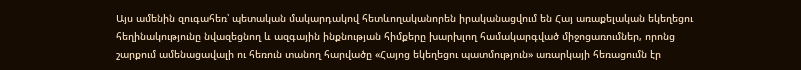Այս ամենին զուգահեռ՝ պետական մակարդակով հետևողականորեն իրականացվում են Հայ առաքելական եկեղեցու հեղինակությունը նվազեցնող և ազգային ինքնության հիմքերը խարխլող համակարգված միջոցառումներ, որոնց շարքում ամենացավալի ու հեռուն տանող հարվածը «Հայոց եկեղեցու պատմություն» առարկայի հեռացումն էր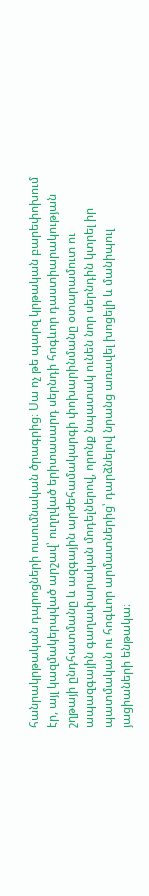հանրակրթական դպրոցների ուսումնական ծրագրից։ Սա ոչ թե պարզ կրթական բարեփոխում էր, այլ կազմակերպված արշավ՝ ուղղված երիտասարդ սերնդի հոգևոր դաստիարակության շղթայի ընդհատմանը և ազգային արժեհամակարգի փոխարինմանը օտարամուտ ու ապազգային գաղափարական մոդելներով, որոնք նպատակ ունեն նոր սերնդին կտրել իր պատմական ու հոգևոր արմատներից՝ դարձնելով նրանց առավել խոցելի և մանիպուլ յացիաների ենթակա։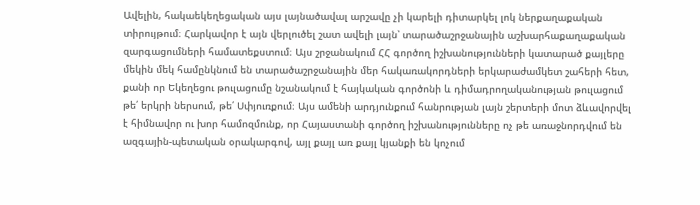Ավելին, հակաեկեղեցական այս լայնածավալ արշավը չի կարելի դիտարկել լոկ ներքաղաքական տիրույթում։ Հարկավոր է այն վերլուծել շատ ավելի լայն՝ տարածաշրջանային աշխարհաքաղաքական զարգացումների համատեքստում։ Այս շրջանակում ՀՀ գործող իշխանությունների կատարած քայլերը մեկին մեկ համընկնում են տարածաշրջանային մեր հակառակորդների երկարաժամկետ շահերի հետ, քանի որ Եկեղեցու թուլացումը նշանակում է հայկական գործոնի և դիմադրողականության թուլացում թե՛ երկրի ներսում, թե՛ Սփյուռքում։ Այս ամենի արդյունքում հանրության լայն շերտերի մոտ ձևավորվել է հիմնավոր ու խոր համոզմունք, որ Հայաստանի գործող իշխանությունները ոչ թե առաջնորդվում են ազգային-պետական օրակարգով, այլ քայլ առ քայլ կյանքի են կոչում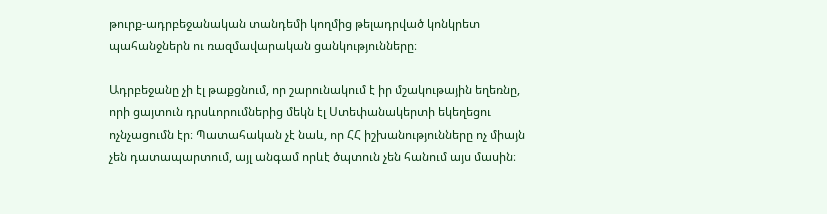թուրք-ադրբեջանական տանդեմի կողմից թելադրված կոնկրետ պահանջներն ու ռազմավարական ցանկությունները։

Ադրբեջանը չի էլ թաքցնում, որ շարունակում է իր մշակութային եղեռնը, որի ցայտուն դրսևորումներից մեկն էլ Ստեփանակերտի եկեղեցու ոչնչացումն էր։ Պատահական չէ նաև, որ ՀՀ իշխանությունները ոչ միայն չեն դատապարտում, այլ անգամ որևէ ծպտուն չեն հանում այս մասին։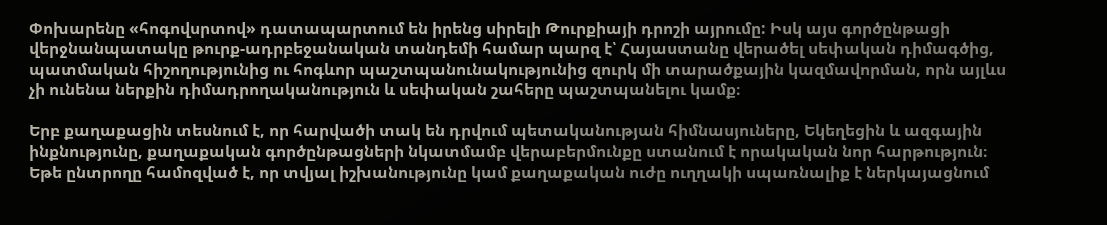Փոխարենը «հոգովսրտով» դատապարտում են իրենց սիրելի Թուրքիայի դրոշի այրումը: Իսկ այս գործընթացի վերջնանպատակը թուրք-ադրբեջանական տանդեմի համար պարզ է՝ Հայաստանը վերածել սեփական դիմագծից, պատմական հիշողությունից ու հոգևոր պաշտպանունակությունից զուրկ մի տարածքային կազմավորման, որն այլևս չի ունենա ներքին դիմադրողականություն և սեփական շահերը պաշտպանելու կամք։

Երբ քաղաքացին տեսնում է, որ հարվածի տակ են դրվում պետականության հիմնասյուները, Եկեղեցին և ազգային ինքնությունը, քաղաքական գործընթացների նկատմամբ վերաբերմունքը ստանում է որակական նոր հարթություն։ Եթե ընտրողը համոզված է, որ տվյալ իշխանությունը կամ քաղաքական ուժը ուղղակի սպառնալիք է ներկայացնում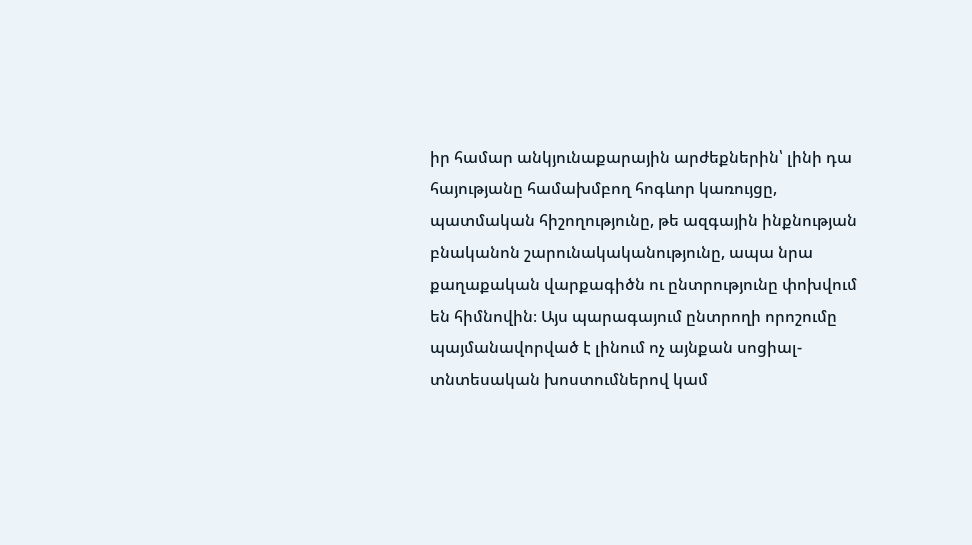իր համար անկյունաքարային արժեքներին՝ լինի դա հայությանը համախմբող հոգևոր կառույցը, պատմական հիշողությունը, թե ազգային ինքնության բնականոն շարունակականությունը, ապա նրա քաղաքական վարքագիծն ու ընտրությունը փոխվում են հիմնովին։ Այս պարագայում ընտրողի որոշումը պայմանավորված է լինում ոչ այնքան սոցիալ-տնտեսական խոստումներով կամ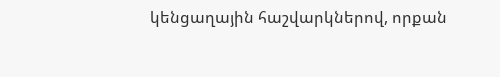կենցաղային հաշվարկներով, որքան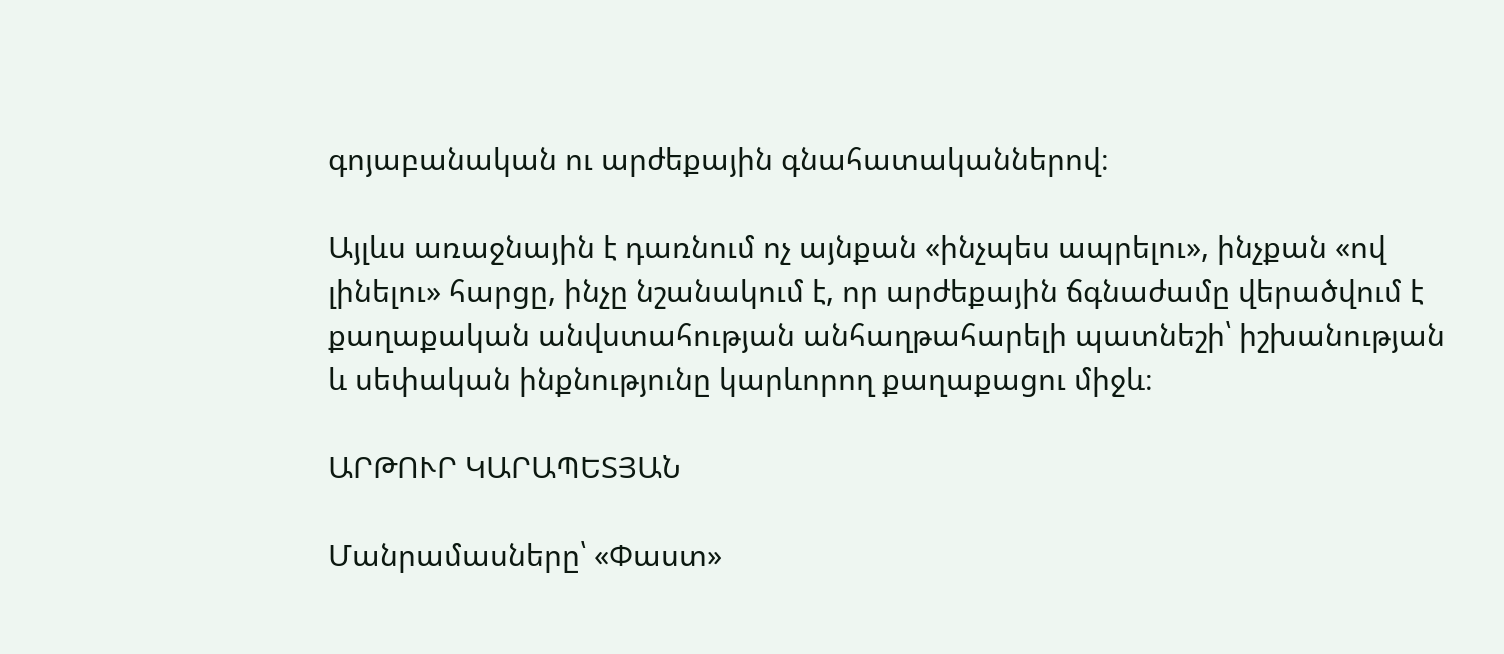գոյաբանական ու արժեքային գնահատականներով։

Այլևս առաջնային է դառնում ոչ այնքան «ինչպես ապրելու», ինչքան «ով լինելու» հարցը, ինչը նշանակում է, որ արժեքային ճգնաժամը վերածվում է քաղաքական անվստահության անհաղթահարելի պատնեշի՝ իշխանության և սեփական ինքնությունը կարևորող քաղաքացու միջև։

ԱՐԹՈՒՐ ԿԱՐԱՊԵՏՅԱՆ

Մանրամասները՝ «Փաստ»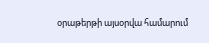օրաթերթի այսօրվա համարում